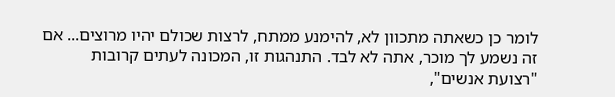לומר כן כשאתה מתכוון לא, להימנע ממתח, לרצות שכולם יהיו מרוצים... אם זה נשמע לך מוכר, אתה לא לבד. התנהגות זו, המכונה לעתים קרובות "רצועת אנשים",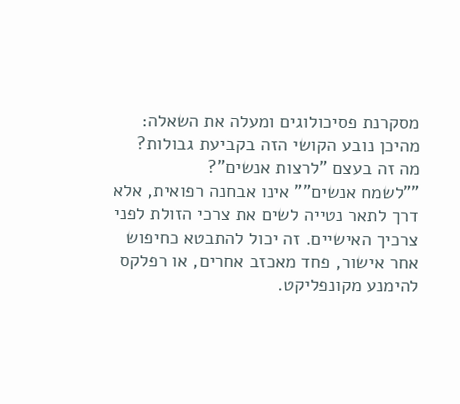מסקרנת פסיכולוגים ומעלה את השאלה: מהיכן נובע הקושי הזה בקביעת גבולות?
מה זה בעצם "לרצות אנשים"?
""לשמח אנשים"" אינו אבחנה רפואית, אלא דרך לתאר נטייה לשים את צרכי הזולת לפני צרכיך האישיים. זה יכול להתבטא כחיפוש אחר אישור, פחד מאכזב אחרים, או רפלקס להימנע מקונפליקט.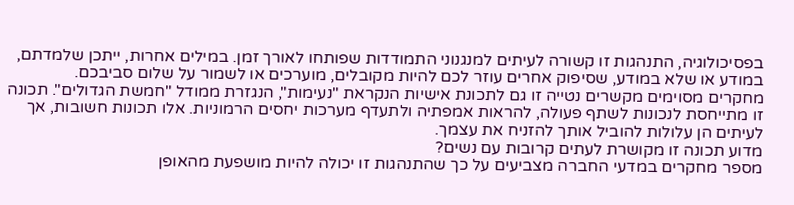בפסיכולוגיה, התנהגות זו קשורה לעיתים למנגנוני התמודדות שפותחו לאורך זמן. במילים אחרות, ייתכן שלמדתם, במודע או שלא במודע, שסיפוק אחרים עוזר לכם להיות מקובלים, מוערכים או לשמור על שלום סביבכם.
מחקרים מסוימים מקשרים נטייה זו גם לתכונת אישיות הנקראת "נעימות", הנגזרת ממודל "חמשת הגדולים". תכונה זו מתייחסת לנכונות לשתף פעולה, להראות אמפתיה ולתעדף מערכות יחסים הרמוניות. אלו תכונות חשובות, אך לעיתים הן עלולות להוביל אותך להזניח את עצמך.
מדוע תכונה זו מקושרת לעתים קרובות עם נשים?
מספר מחקרים במדעי החברה מצביעים על כך שהתנהגות זו יכולה להיות מושפעת מהאופן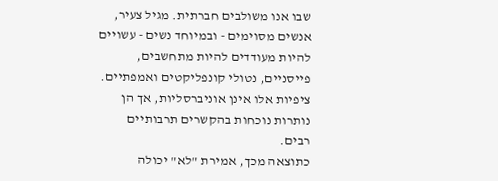שבו אנו משולבים חברתית. מגיל צעיר, אנשים מסוימים - ובמיוחד נשים - עשויים להיות מעודדים להיות מתחשבים, פייסניים, נטולי קונפליקטים ואמפתיים. ציפיות אלו אינן אוניברסליות, אך הן נותרות נוכחות בהקשרים תרבותיים רבים.
כתוצאה מכך, אמירת "לא" יכולה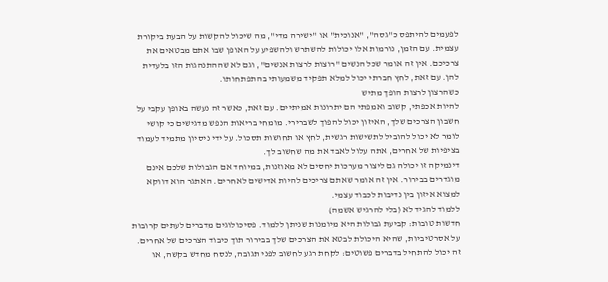לפעמים להיתפס כ"גסה", "אנוכית" או "ישירה מדי", מה שיכול להקשות על הבעת ביקורת עצמית. עם הזמן, נורמות אלו יכולות להשתרש ולהשפיע על האופן שבו אתם מבטאים את צרכיכם. אין זה אומר שכל הנשים "רוצות לרצות אנשים", וגם לא שההתנהגות הזו בלעדית להן. עם זאת, לחץ חברתי יכול למלא תפקיד משמעותי בהתפתחותו.
כשהרצון לרצות הופך מתיש
להיות אכפתי, קשוב ואמפתי הם יתרונות אמיתיים. עם זאת, כאשר זה נעשה באופן עקבי על חשבון הצרכים שלך, האיזון יכול להפוך לשברירי. מומחי בריאות הנפש מדגישים כי קושי לומר לא יכול להוביל לתשישות רגשית, לחץ או תחושות תסכול. על ידי ניסיון מתמיד לעמוד בציפיות של אחרים, אתה עלול לאבד את מה שחשוב לך.
דינמיקה זו יכולה גם ליצור מערכות יחסים לא מאוזנות, במיוחד אם הגבולות שלכם אינם מוגדרים בבירור. אין זה אומר שאתם צריכים להיות אדישים לאחרים. האתגר הוא דווקא למצוא איזון בין נדיבות לכבוד עצמי.
ללמוד להגיד לא (בלי להרגיש אשמה)
חדשות טובות: קביעת גבולות היא מיומנות שניתן ללמוד. פסיכולוגים מדברים לעתים קרובות על אסרטיביות, שהיא היכולת לבטא את הצרכים שלך בבירור תוך כיבוד הצרכים של אחרים. זה יכול להתחיל בדברים פשוטים: לקחת רגע לחשוב לפני תגובה, לנסח מחדש בקשה, או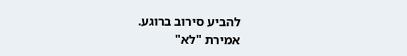להביע סירוב ברוגע.
אמירת "לא"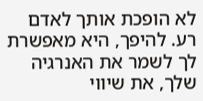לא הופכת אותך לאדם רע. להיפך, היא מאפשרת לך לשמר את האנרגיה שלך, את שיווי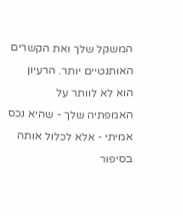המשקל שלך ואת הקשרים האותנטיים יותר. הרעיון הוא לא לוותר על האמפתיה שלך - שהיא נכס אמיתי - אלא לכלול אותה בסיפור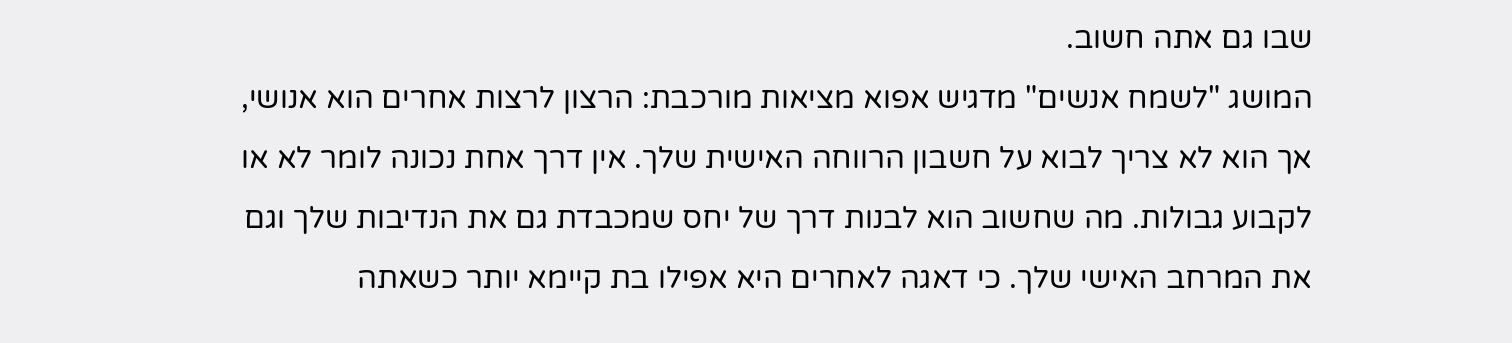שבו גם אתה חשוב.
המושג "לשמח אנשים" מדגיש אפוא מציאות מורכבת: הרצון לרצות אחרים הוא אנושי, אך הוא לא צריך לבוא על חשבון הרווחה האישית שלך. אין דרך אחת נכונה לומר לא או לקבוע גבולות. מה שחשוב הוא לבנות דרך של יחס שמכבדת גם את הנדיבות שלך וגם את המרחב האישי שלך. כי דאגה לאחרים היא אפילו בת קיימא יותר כשאתה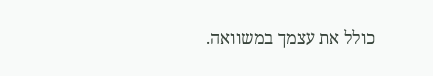כולל את עצמך במשוואה.